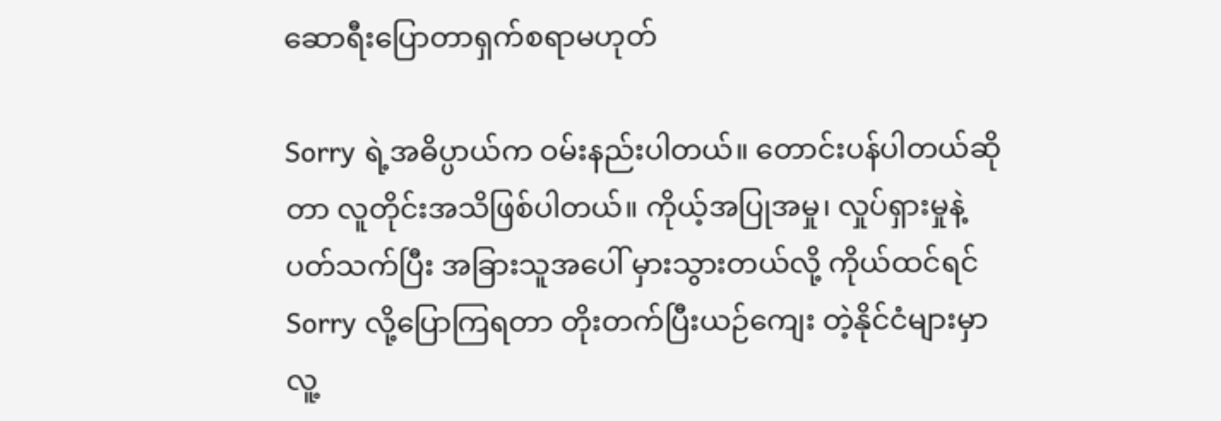ဆောရီးပြောတာရှက်စရာမဟုတ်

Sorry ရဲ့အဓိပ္ပာယ်က ဝမ်းနည်းပါတယ်။ တောင်းပန်ပါတယ်ဆိုတာ လူတိုင်းအသိဖြစ်ပါတယ်။ ကိုယ့်အပြုအမှု၊ လှုပ်ရှားမှုနဲ့ ပတ်သက်ပြီး အခြားသူအပေါ် မှားသွားတယ်လို့ ကိုယ်ထင်ရင် Sorry လို့ပြောကြရတာ တိုးတက်ပြီးယဉ်ကျေး တဲ့နိုင်ငံများမှာ လူ့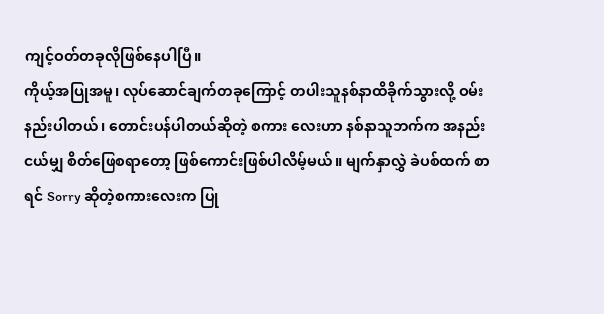ကျင့်ဝတ်တခုလိုဖြစ်နေပါပြီ။
ကိုယ့်အပြုအမူ၊ လုပ်ဆောင်ချက်တခုကြောင့် တပါးသူနစ်နာထိခိုက်သွားလို့ ဝမ်းနည်းပါတယ်၊ တောင်းပန်ပါတယ်ဆိုတဲ့ စကား လေးဟာ နစ်နာသူဘက်က အနည်းငယ်မျှ စိတ်ဖြေစရာတော့ ဖြစ်ကောင်းဖြစ်ပါလိမ့်မယ်။ မျက်နှာလွှဲ ခဲပစ်ထက် စာရင် Sorry ဆိုတဲ့စကားလေးက ပြု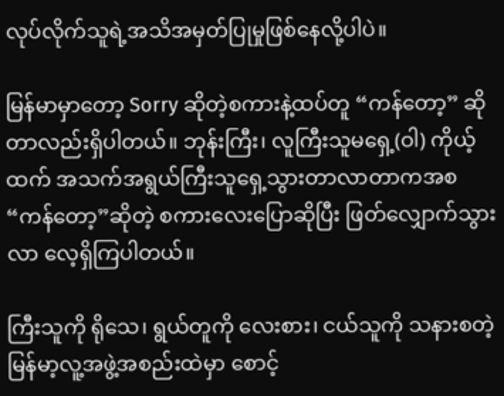လုပ်လိုက်သူရဲ့အသိအမှတ်ပြုမှုဖြစ်နေလို့ပါပဲ။

မြန်မာမှာတော့ Sorry ဆိုတဲ့စကားနဲ့ထပ်တူ “ကန်တော့” ဆိုတာလည်းရှိပါတယ်။ ဘုန်းကြီး၊ လူကြီးသူမရှေ့(ဝါ) ကိုယ့် ထက် အသက်အရွယ်ကြီးသူရှေ့သွားတာလာတာကအစ “ကန်တော့”ဆိုတဲ့ စကားလေးပြောဆိုပြီး ဖြတ်လျှောက်သွားလာ လေ့ရှိကြပါတယ်။

ကြီးသူကို ရိုသေ၊ ရွယ်တူကို လေးစား၊ ငယ်သူကို သနားစတဲ့ မြန်မာ့လူ့အဖွဲ့အစည်းထဲမှာ စောင့်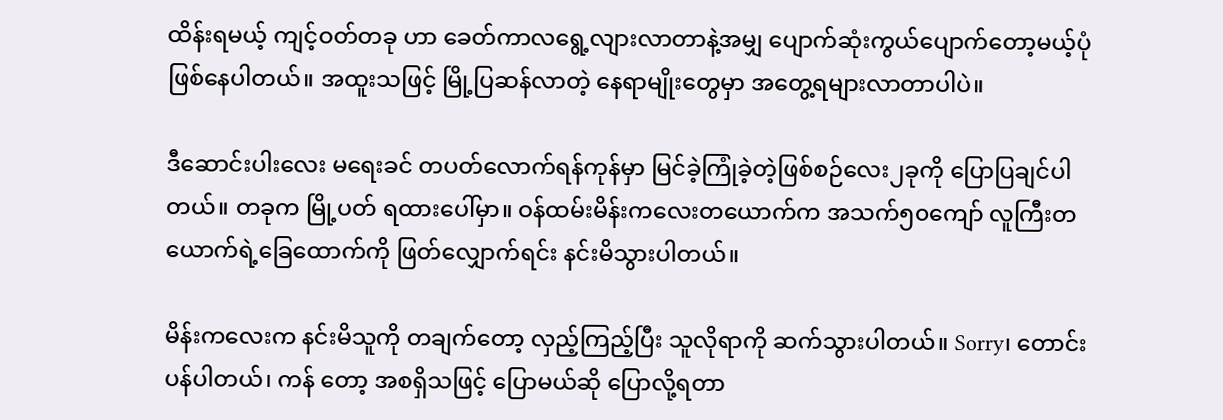ထိန်းရမယ့် ကျင့်ဝတ်တခု ဟာ ခေတ်ကာလရွေ့လျားလာတာနဲ့အမျှ ပျောက်ဆုံးကွယ်ပျောက်တော့မယ့်ပုံဖြစ်နေပါတယ်။ အထူးသဖြင့် မြို့ပြဆန်လာတဲ့ နေရာမျိုးတွေမှာ အတွေ့ရများလာတာပါပဲ။

ဒီဆောင်းပါးလေး မရေးခင် တပတ်လောက်ရန်ကုန်မှာ မြင်ခဲ့ကြုံခဲ့တဲ့ဖြစ်စဉ်လေး၂ခုကို ပြောပြချင်ပါတယ်။ တခုက မြို့ပတ် ရထားပေါ်မှာ။ ဝန်ထမ်းမိန်းကလေးတယောက်က အသက်၅၀ကျော် လူကြီးတယောက်ရဲ့ခြေထောက်ကို ဖြတ်လျှောက်ရင်း နင်းမိသွားပါတယ်။

မိန်းကလေးက နင်းမိသူကို တချက်တော့ လှည့်ကြည့်ပြီး သူလိုရာကို ဆက်သွားပါတယ်။ Sorry၊ တောင်းပန်ပါတယ်၊ ကန် တော့ အစရှိသဖြင့် ပြောမယ်ဆို ပြောလို့ရတာ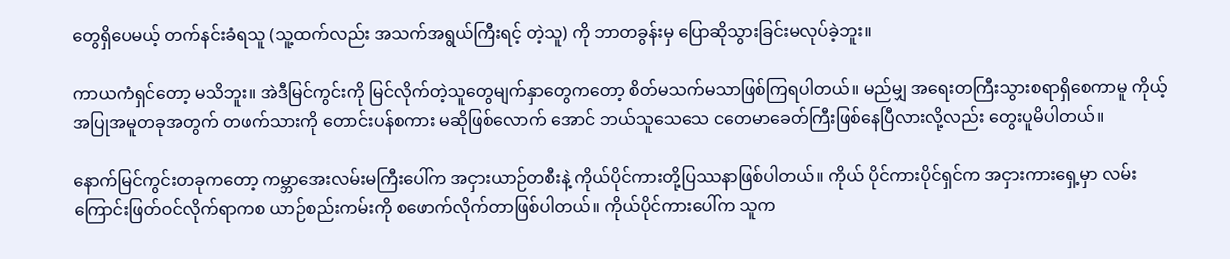တွေရှိပေမယ့် တက်နင်းခံရသူ (သူ့ထက်လည်း အသက်အရွယ်ကြီးရင့် တဲ့သူ) ကို ဘာတခွန်းမှ ပြောဆိုသွားခြင်းမလုပ်ခဲ့ဘူး။

ကာယကံရှင်တော့ မသိဘူး။ အဲဒီမြင်ကွင်းကို မြင်လိုက်တဲ့သူတွေမျက်နှာတွေကတော့ စိတ်မသက်မသာဖြစ်ကြရပါတယ်။ မည်မျှ အရေးတကြီးသွားစရာရှိစေကာမူ ကိုယ့်အပြုအမူတခုအတွက် တဖက်သားကို တောင်းပန်စကား မဆိုဖြစ်လောက် အောင် ဘယ်သူသေသေ ငတေမာခေတ်ကြီးဖြစ်နေပြီလားလို့လည်း တွေးပူမိပါတယ်။

နောက်မြင်ကွင်းတခုကတော့ ကမ္ဘာအေးလမ်းမကြီးပေါ်က အငှားယာဉ်တစီးနဲ့ ကိုယ်ပိုင်ကားတို့ပြဿနာဖြစ်ပါတယ်။ ကိုယ် ပိုင်ကားပိုင်ရှင်က အငှားကားရှေ့မှာ လမ်းကြောင်းဖြတ်ဝင်လိုက်ရာကစ ယာဉ်စည်းကမ်းကို စဖောက်လိုက်တာဖြစ်ပါတယ်။ ကိုယ်ပိုင်ကားပေါ်က သူက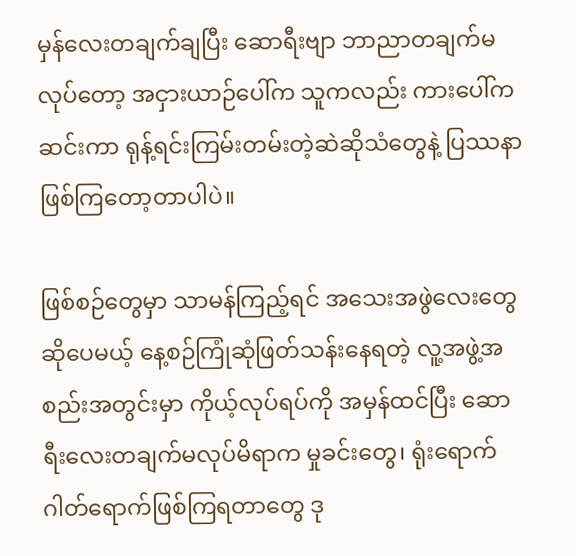မှန်လေးတချက်ချပြီး ဆောရီးဗျာ ဘာညာတချက်မလုပ်တော့ အငှားယာဉ်ပေါ်က သူကလည်း ကားပေါ်ကဆင်းကာ ရုန့်ရင်းကြမ်းတမ်းတဲ့ဆဲဆိုသံတွေနဲ့ ပြဿနာဖြစ်ကြတော့တာပါပဲ။

ဖြစ်စဉ်တွေမှာ သာမန်ကြည့်ရင် အသေးအဖွဲလေးတွေဆိုပေမယ့် နေ့စဉ်ကြုံဆုံဖြတ်သန်းနေရတဲ့ လူ့အဖွဲ့အစည်းအတွင်းမှာ ကိုယ့်လုပ်ရပ်ကို အမှန်ထင်ပြီး ဆောရီးလေးတချက်မလုပ်မိရာက မှုခင်းတွေ၊ ရုံးရောက် ဂါတ်ရောက်ဖြစ်ကြရတာတွေ ဒု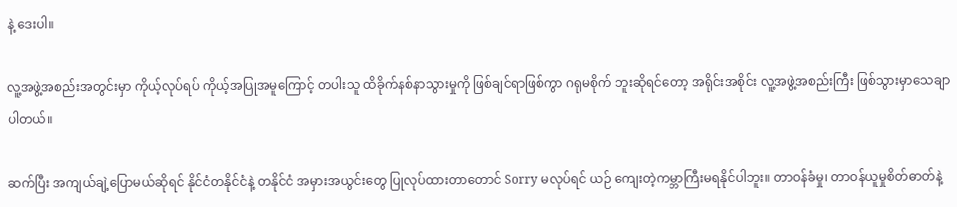နဲ့ ဒေးပါ။

လူ့အဖွဲ့အစည်းအတွင်းမှာ ကိုယ့်လုပ်ရပ် ကိုယ့်အပြုအမူကြောင့် တပါးသူ ထိခိုက်နစ်နာသွားမှုကို ဖြစ်ချင်ရာဖြစ်ကွာ ဂရုမစိုက် ဘူးဆိုရင်တော့ အရိုင်းအစိုင်း လူ့အဖွဲ့အစည်းကြီး ဖြစ်သွားမှာသေချာပါတယ်။

ဆက်ပြီး အကျယ်ချဲ့ပြောမယ်ဆိုရင် နိုင်ငံတနိုင်ငံနဲ့ တနိုင်ငံ အမှားအယွင်းတွေ ပြုလုပ်ထားတာတောင် Sorry မလုပ်ရင် ယဉ် ကျေးတဲ့ကမ္ဘာကြီးမရနိုင်ပါဘူး။ တာဝန်ခံမှု၊ တာဝန်ယူမှုစိတ်ဓာတ်နဲ့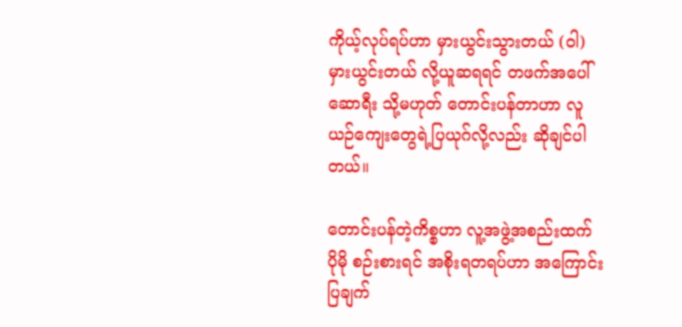ကိုယ့်လုပ်ရပ်ဟာ မှားယွင်းသွားတယ် (ဝါ) မှားယွင်းတယ် လို့ယူဆရရင် တဖက်အပေါ် ဆောရီး သို့မဟုတ် တောင်းပန်တာဟာ လူယဉ်ကျေးတွေရဲ့ပြယုဂ်လို့လည်း ဆိုချင်ပါတယ်။

တောင်းပန်တဲ့ကိစ္စဟာ လူ့အဖွဲ့အစည်းထက် ပိုမို စဉ်းစားရင် အစိုးရတရပ်ဟာ အကြောင်းပြချက်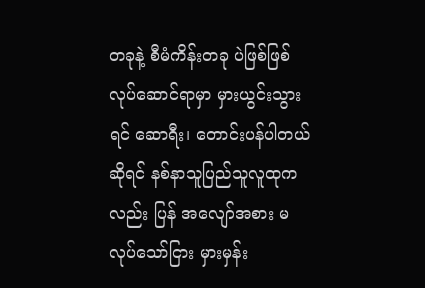တခုနဲ့ စီမံကိန်းတခု ပဲဖြစ်ဖြစ် လုပ်ဆောင်ရာမှာ မှားယွင်းသွားရင် ဆောရီး၊ တောင်းပန်ပါတယ်ဆိုရင် နစ်နာသူပြည်သူလူထုကလည်း ပြန် အလျော်အစား မလုပ်သော်ငြား မှားမှန်း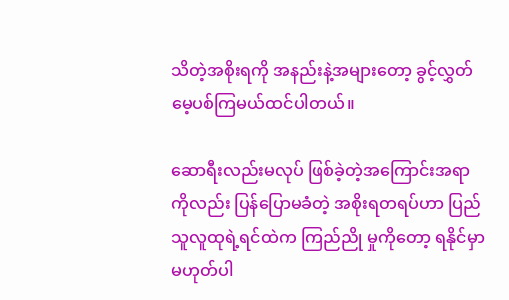သိတဲ့အစိုးရကို အနည်းနဲ့အများတော့ ခွင့်လွှတ်မေ့ပစ်ကြမယ်ထင်ပါတယ်။

ဆောရီးလည်းမလုပ် ဖြစ်ခဲ့တဲ့အကြောင်းအရာကိုလည်း ပြန်ပြောမခံတဲ့ အစိုးရတရပ်ဟာ ပြည်သူလူထုရဲ့ရင်ထဲက ကြည်ညို မှုကိုတော့ ရနိုင်မှာ မဟုတ်ပါ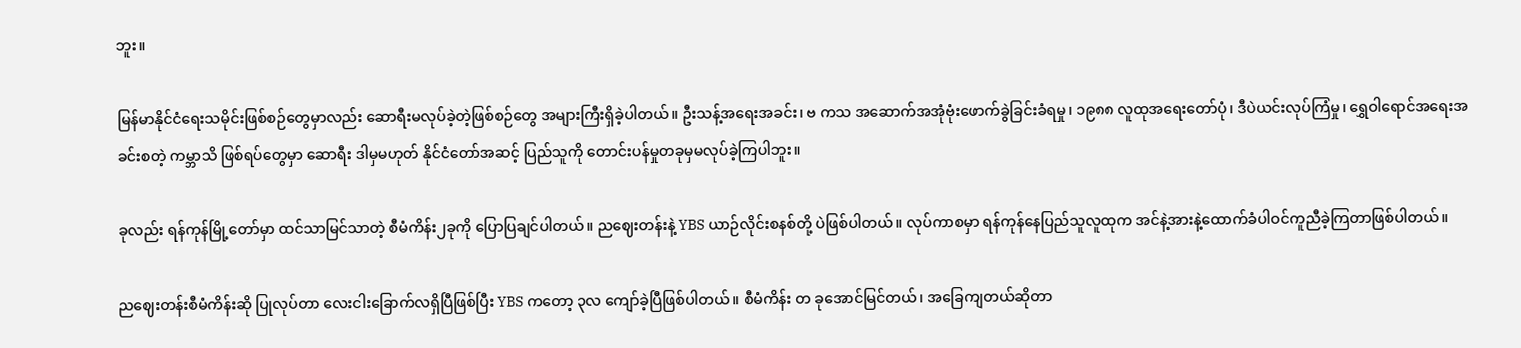ဘူး။

မြန်မာနိုင်ငံရေးသမိုင်းဖြစ်စဉ်တွေမှာလည်း ဆောရီးမလုပ်ခဲ့တဲ့ဖြစ်စဉ်တွေ အများကြီးရှိခဲ့ပါတယ်။ ဦးသန့်အရေးအခင်း၊ ဗ ကသ အဆောက်အအုံဗုံးဖောက်ခွဲခြင်းခံရမှု၊ ၁၉၈၈ လူထုအရေးတော်ပုံ၊ ဒီပဲယင်းလုပ်ကြံမှု၊ ရွှေဝါရောင်အရေးအခင်းစတဲ့ ကမ္ဘာသိ ဖြစ်ရပ်တွေမှာ ဆောရီး ဒါမှမဟုတ် နိုင်ငံတော်အဆင့် ပြည်သူကို တောင်းပန်မှုတခုမှမလုပ်ခဲ့ကြပါဘူး။

ခုလည်း ရန်ကုန်မြို့တော်မှာ ထင်သာမြင်သာတဲ့ စီမံကိန်း၂ခုကို ပြောပြချင်ပါတယ်။ ညဈေးတန်းနဲ့ YBS ယာဉ်လိုင်းစနစ်တို့ ပဲဖြစ်ပါတယ်။ လုပ်ကာစမှာ ရန်ကုန်နေပြည်သူလူထုက အင်နဲ့အားနဲ့ထောက်ခံပါဝင်ကူညီခဲ့ကြတာဖြစ်ပါတယ်။

ညဈေးတန်းစီမံကိန်းဆို ပြုလုပ်တာ လေးငါးခြောက်လရှိပြီဖြစ်ပြီး YBS ကတော့ ၃လ ကျော်ခဲ့ပြီဖြစ်ပါတယ်။ စီမံကိန်း တ ခုအောင်မြင်တယ်၊ အခြေကျတယ်ဆိုတာ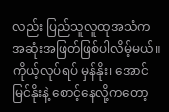လည်း ပြည်သူလူထုအသံက အဆုံးအဖြတ်ဖြစ်ပါလိမ့်မယ်။ ကိုယ့်လုပ်ရပ် မှန်နိုး၊ အောင်မြင်နိုးနဲ့ စောင့်နေလို့ကတော့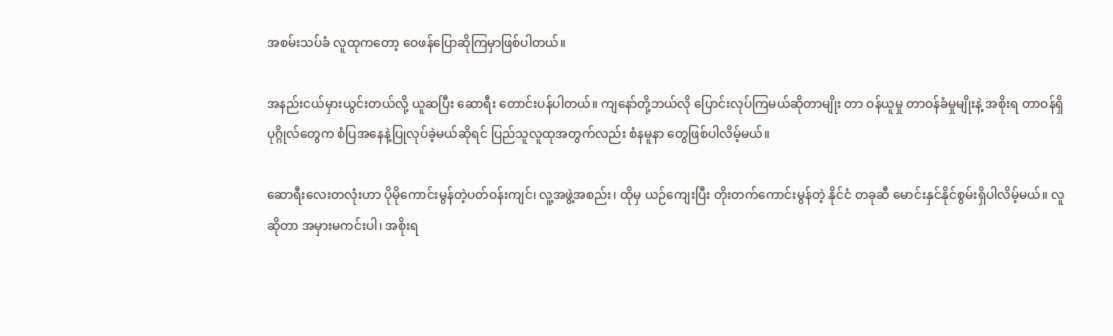အစမ်းသပ်ခံ လူထုကတော့ ဝေဖန်ပြောဆိုကြမှာဖြစ်ပါတယ်။

အနည်းငယ်မှားယွင်းတယ်လို့ ယူဆပြီး ဆောရီး တောင်းပန်ပါတယ်။ ကျနော်တို့ဘယ်လို ပြောင်းလုပ်ကြမယ်ဆိုတာမျိုး တာ ဝန်ယူမှု တာဝန်ခံမှုမျိုးနဲ့ အစိုးရ တာဝန်ရှိပုဂ္ဂိုလ်တွေက စံပြအနေနဲ့ပြုလုပ်ခဲ့မယ်ဆိုရင် ပြည်သူလူထုအတွက်လည်း စံနမူနာ တွေဖြစ်ပါလိမ့်မယ်။

ဆောရီးလေးတလုံးဟာ ပိုမိုကောင်းမွန်တဲ့ပတ်ဝန်းကျင်၊ လူ့အဖွဲ့အစည်း၊ ထိုမှ ယဉ်ကျေးပြီး တိုးတက်ကောင်းမွန်တဲ့ နိုင်ငံ တခုဆီ မောင်းနှင်နိုင်စွမ်းရှိပါလိမ့်မယ်။ လူဆိုတာ အမှားမကင်းပါ၊ အစိုးရ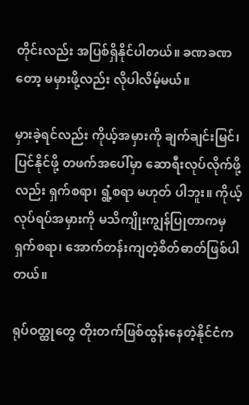တိုင်းလည်း အပြစ်ရှိနိုင်ပါတယ်။ ခဏခဏတော့ မမှားဖို့လည်း လိုပါလိမ့်မယ်။

မှားခဲ့ရင်လည်း ကိုယ့်အမှားကို ချက်ချင်းမြင်၊ ပြင်နိုင်ဖို့ တဖက်အပေါ်မှာ ဆောရီးလုပ်လိုက်ဖို့လည်း ရှက်စရာ၊ ရွံ့စရာ မဟုတ် ပါဘူး။ ကိုယ့်လုပ်ရပ်အမှားကို မသိကျိုးကျွန်ပြုတာကမှ ရှက်စရာ၊ အောက်တန်းကျတဲ့စိတ်ဓာတ်ဖြစ်ပါတယ်။

ရုပ်ဝတ္ထုတွေ တိုးတက်ဖြစ်ထွန်းနေတဲ့နိုင်ငံက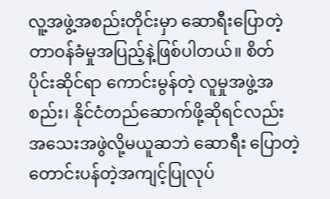လူ့အဖွဲ့အစည်းတိုင်းမှာ ဆောရီးပြောတဲ့ တာဝန်ခံမှုအပြည့်နဲ့ဖြစ်ပါတယ်။ စိတ် ပိုင်းဆိုင်ရာ ကောင်းမွန်တဲ့ လူမှုအဖွဲ့အစည်း၊ နိုင်ငံတည်ဆောက်ဖို့ဆိုရင်လည်း အသေးအဖွဲလို့မယူဆဘဲ ဆောရီး ပြောတဲ့ တောင်းပန်တဲ့အကျင့်ပြုလုပ်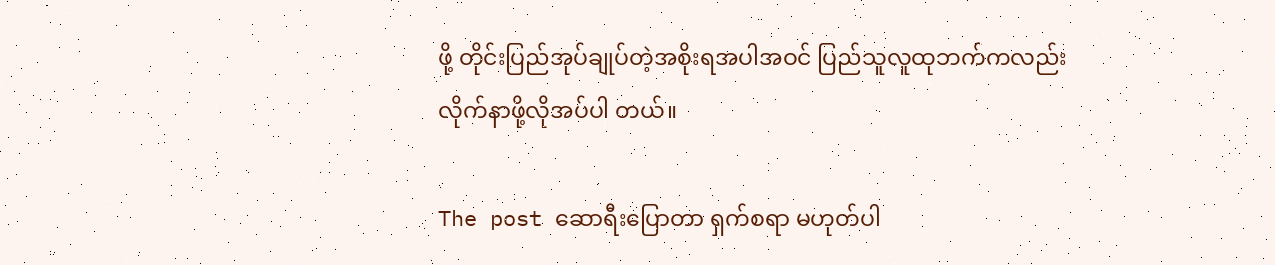ဖို့ တိုင်းပြည်အုပ်ချုပ်တဲ့အစိုးရအပါအဝင် ပြည်သူလူထုဘက်ကလည်း လိုက်နာဖို့လိုအပ်ပါ တယ်။

The post ဆောရီးပြောတာ ရှက်စရာ မဟုတ်ပါ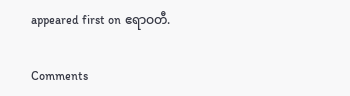appeared first on ဧရာဝတီ.

Comments